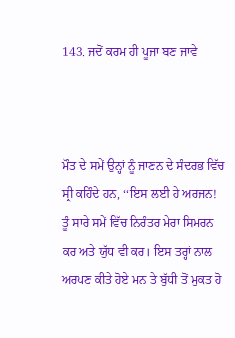143. ਜਦੋਂ ਕਰਮ ਹੀ ਪੂਜਾ ਬਣ ਜਾਵੇ



ਮੌਤ ਦੇ ਸਮੇਂ ਉਨ੍ਹਾਂ ਨੂੰ ਜਾਣਨ ਦੇ ਸੰਦਰਭ ਵਿੱਚ ਸ੍ਰੀ ਕਹਿੰਦੇ ਹਨ, ‘‘ਇਸ ਲਈ ਹੇ ਅਰਜਨ! ਤੂੰ ਸਾਰੇ ਸਮੇਂ ਵਿੱਚ ਨਿਰੰਤਰ ਮੇਰਾ ਸਿਮਰਨ ਕਰ ਅਤੇ ਯੁੱਧ ਵੀ ਕਰ। ਇਸ ਤਰ੍ਹਾਂ ਨਾਲ ਅਰਪਣ ਕੀਤੇ ਹੋਏ ਮਨ ਤੇ ਬੁੱਧੀ ਤੋਂ ਮੁਕਤ ਹੋ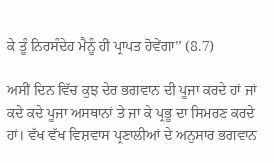ਕੇ ਤੂੰ ਨਿਰਸੰਦੇਹ ਮੈਨੂੰ ਹੀ ਪ੍ਰਾਪਤ ਹੋਵੇਂਗਾ’’ (8.7)

ਅਸੀਂ ਦਿਨ ਵਿੱਚ ਕੁਝ ਦੇਰ ਭਗਵਾਨ ਦੀ ਪੂਜਾ ਕਰਦੇ ਹਾਂ ਜਾਂ ਕਦੇ ਕਦੇ ਪੂਜਾ ਅਸਥਾਨਾਂ ਤੇ ਜਾ ਕੇ ਪ੍ਰਭੂ ਦਾ ਸਿਮਰਣ ਕਰਦੇ ਹਾਂ। ਵੱਖ ਵੱਖ ਵਿਸ਼ਵਾਸ ਪ੍ਰਣਾਲੀਆਂ ਦੇ ਅਨੁਸਾਰ ਭਗਵਾਨ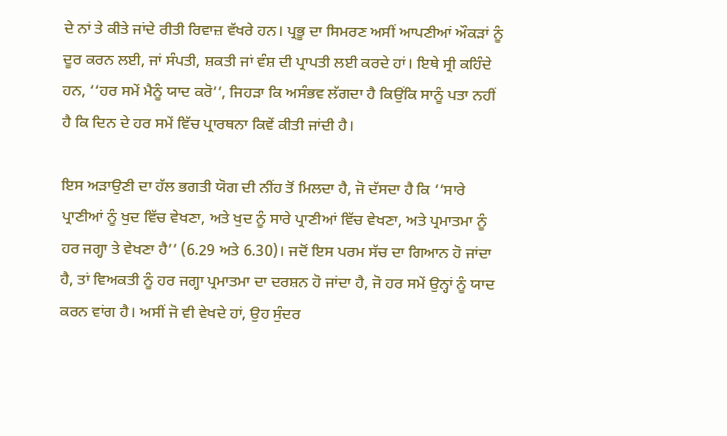ਦੇ ਨਾਂ ਤੇ ਕੀਤੇ ਜਾਂਦੇ ਰੀਤੀ ਰਿਵਾਜ਼ ਵੱਖਰੇ ਹਨ। ਪ੍ਰਭੂ ਦਾ ਸਿਮਰਣ ਅਸੀਂ ਆਪਣੀਆਂ ਔਕੜਾਂ ਨੂੰ ਦੂਰ ਕਰਨ ਲਈ, ਜਾਂ ਸੰਪਤੀ, ਸ਼ਕਤੀ ਜਾਂ ਵੰਸ਼ ਦੀ ਪ੍ਰਾਪਤੀ ਲਈ ਕਰਦੇ ਹਾਂ। ਇਥੇ ਸ੍ਰੀ ਕਹਿੰਦੇ ਹਨ, ‘‘ਹਰ ਸਮੇਂ ਮੈਨੂੰ ਯਾਦ ਕਰੋ’’, ਜਿਹੜਾ ਕਿ ਅਸੰਭਵ ਲੱਗਦਾ ਹੈ ਕਿਉਂਕਿ ਸਾਨੂੰ ਪਤਾ ਨਹੀਂ ਹੈ ਕਿ ਦਿਨ ਦੇ ਹਰ ਸਮੇਂ ਵਿੱਚ ਪ੍ਰਾਰਥਨਾ ਕਿਵੇਂ ਕੀਤੀ ਜਾਂਦੀ ਹੈ।

ਇਸ ਅੜਾਉਣੀ ਦਾ ਹੱਲ ਭਗਤੀ ਯੋਗ ਦੀ ਨੀਂਹ ਤੋਂ ਮਿਲਦਾ ਹੈ, ਜੋ ਦੱਸਦਾ ਹੈ ਕਿ ‘‘ਸਾਰੇ ਪ੍ਰਾਣੀਆਂ ਨੂੰ ਖੁਦ ਵਿੱਚ ਵੇਖਣਾ, ਅਤੇ ਖੁਦ ਨੂੰ ਸਾਰੇ ਪ੍ਰਾਣੀਆਂ ਵਿੱਚ ਵੇਖਣਾ, ਅਤੇ ਪ੍ਰਮਾਤਮਾ ਨੂੰ ਹਰ ਜਗ੍ਹਾ ਤੇ ਵੇਖਣਾ ਹੈ’’ (6.29 ਅਤੇ 6.30)। ਜਦੋਂ ਇਸ ਪਰਮ ਸੱਚ ਦਾ ਗਿਆਨ ਹੋ ਜਾਂਦਾ ਹੈ, ਤਾਂ ਵਿਅਕਤੀ ਨੂੰ ਹਰ ਜਗ੍ਹਾ ਪ੍ਰਮਾਤਮਾ ਦਾ ਦਰਸ਼ਨ ਹੋ ਜਾਂਦਾ ਹੈ, ਜੋ ਹਰ ਸਮੇਂ ਉਨ੍ਹਾਂ ਨੂੰ ਯਾਦ ਕਰਨ ਵਾਂਗ ਹੈ। ਅਸੀਂ ਜੋ ਵੀ ਵੇਖਦੇ ਹਾਂ, ਉਹ ਸੁੰਦਰ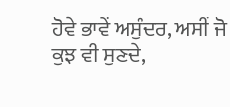ਹੋਵੇ ਭਾਵੇਂ ਅਸੁੰਦਰ, ਅਸੀਂ ਜੋ ਕੁਝ ਵੀ ਸੁਣਦੇ,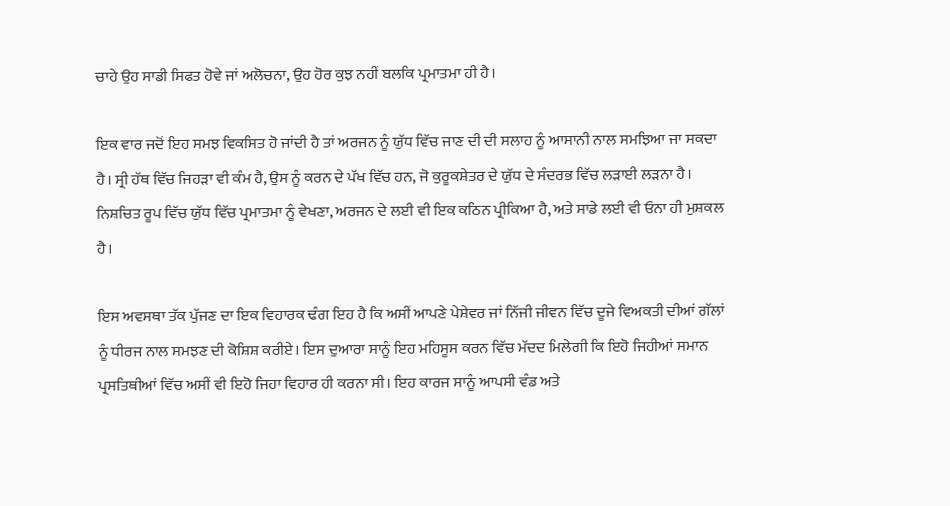ਚਾਹੇ ਉਹ ਸਾਡੀ ਸਿਫਤ ਹੋਵੇ ਜਾਂ ਅਲੋਚਨਾ, ਉਹ ਹੋਰ ਕੁਝ ਨਹੀਂ ਬਲਕਿ ਪ੍ਰਮਾਤਮਾ ਹੀ ਹੈ।

ਇਕ ਵਾਰ ਜਦੋਂ ਇਹ ਸਮਝ ਵਿਕਸਿਤ ਹੋ ਜਾਂਦੀ ਹੈ ਤਾਂ ਅਰਜਨ ਨੂੰ ਯੁੱਧ ਵਿੱਚ ਜਾਣ ਦੀ ਦੀ ਸਲਾਹ ਨੂੰ ਆਸਾਨੀ ਨਾਲ ਸਮਝਿਆ ਜਾ ਸਕਦਾ ਹੈ। ਸ੍ਰੀ ਹੱਥ ਵਿੱਚ ਜਿਹੜਾ ਵੀ ਕੰਮ ਹੈ, ਉਸ ਨੂੰ ਕਰਨ ਦੇ ਪੱਖ ਵਿੱਚ ਹਨ, ਜੋ ਕੁਰੂਕਸ਼ੇਤਰ ਦੇ ਯੁੱਧ ਦੇ ਸੰਦਰਭ ਵਿੱਚ ਲੜਾਈ ਲੜਨਾ ਹੈ। ਨਿਸ਼ਚਿਤ ਰੂਪ ਵਿੱਚ ਯੁੱਧ ਵਿੱਚ ਪ੍ਰਮਾਤਮਾ ਨੂੰ ਵੇਖਣਾ, ਅਰਜਨ ਦੇ ਲਈ ਵੀ ਇਕ ਕਠਿਨ ਪ੍ਰੀਕਿਆ ਹੈ, ਅਤੇ ਸਾਡੇ ਲਈ ਵੀ ਓਨਾ ਹੀ ਮੁਸ਼ਕਲ ਹੈ।

ਇਸ ਅਵਸਥਾ ਤੱਕ ਪੁੱਜਣ ਦਾ ਇਕ ਵਿਹਾਰਕ ਢੰਗ ਇਹ ਹੈ ਕਿ ਅਸੀਂ ਆਪਣੇ ਪੇਸ਼ੇਵਰ ਜਾਂ ਨਿੱਜੀ ਜੀਵਨ ਵਿੱਚ ਦੂਜੇ ਵਿਅਕਤੀ ਦੀਆਂ ਗੱਲਾਂ ਨੂੰ ਧੀਰਜ ਨਾਲ ਸਮਝਣ ਦੀ ਕੋਸ਼ਿਸ਼ ਕਰੀਏ। ਇਸ ਦੁਆਰਾ ਸਾਨੂੰ ਇਹ ਮਹਿਸੂਸ ਕਰਨ ਵਿੱਚ ਮੱਦਦ ਮਿਲੇਗੀ ਕਿ ਇਹੋ ਜਿਹੀਆਂ ਸਮਾਨ ਪ੍ਰਸਤਿਥੀਆਂ ਵਿੱਚ ਅਸੀਂ ਵੀ ਇਹੋ ਜਿਹਾ ਵਿਹਾਰ ਹੀ ਕਰਨਾ ਸੀ। ਇਹ ਕਾਰਜ ਸਾਨੂੰ ਆਪਸੀ ਵੰਡ ਅਤੇ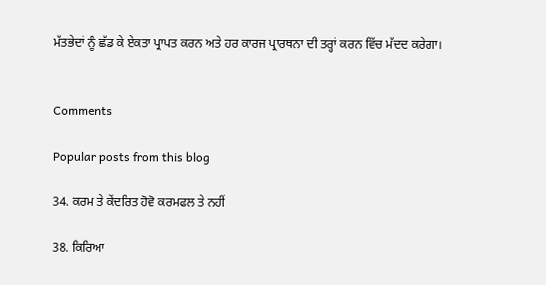ਮੱਤਭੇਦਾਂ ਨੂੰ ਛੱਡ ਕੇ ਏਕਤਾ ਪ੍ਰਾਪਤ ਕਰਨ ਅਤੇ ਹਰ ਕਾਰਜ ਪ੍ਰਾਰਥਨਾ ਦੀ ਤਰ੍ਹਾਂ ਕਰਨ ਵਿੱਚ ਮੱਦਦ ਕਰੇਗਾ।


Comments

Popular posts from this blog

34. ਕਰਮ ਤੇ ਕੇਂਦਰਿਤ ਹੋਵੋ ਕਰਮਫਲ ਤੇ ਨਹੀਂ

38. ਕਿਰਿਆ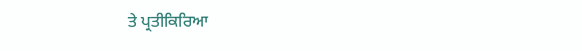ਤੇ ਪ੍ਰਤੀਕਿਰਿਆ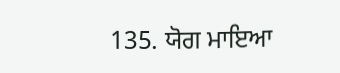135. ਯੋਗ ਮਾਇਆ